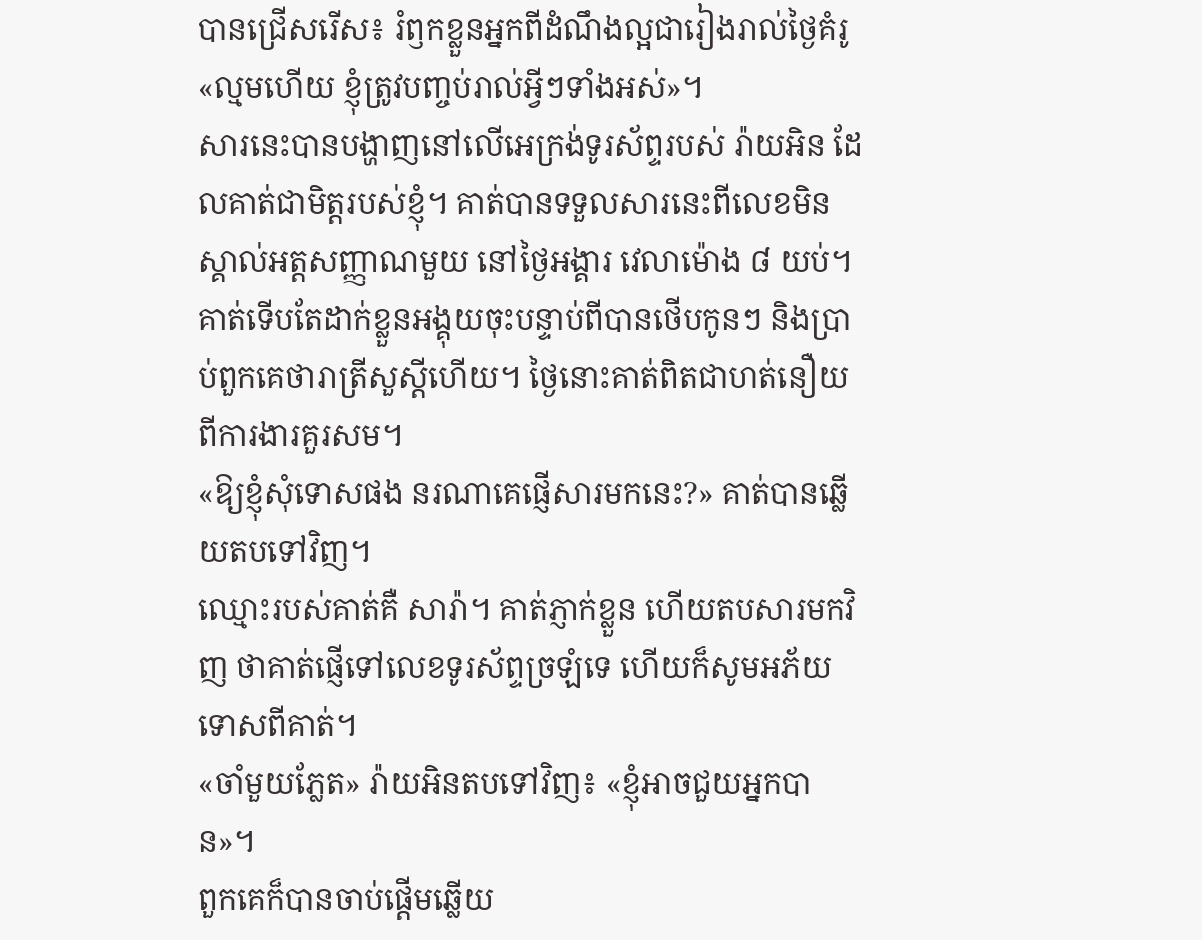បានជ្រើសរើស៖ រំឭកខ្លួនអ្នកពីដំណឹងល្អជារៀងរាល់ថ្ងៃគំរូ
«ល្មមហើយ ខ្ញុំត្រូវបញ្ចប់រាល់អ្វីៗទាំងអស់»។
សារនេះបានបង្ហាញនៅលើអេក្រង់ទូរស័ព្ទរបស់ រ៉ាយអិន ដែលគាត់ជាមិត្តរបស់ខ្ញុំ។ គាត់បានទទួលសារនេះពីលេខមិនស្គាល់អត្តសញ្ញាណមួយ នៅថ្ងៃអង្គារ វេលាម៉ោង ៨ យប់។ គាត់ទើបតែដាក់ខ្លួនអង្គុយចុះបន្ទាប់ពីបានថើបកូនៗ និងប្រាប់ពួកគេថារាត្រីសួស្ដីហើយ។ ថ្ងៃនោះគាត់ពិតជាហត់នឿយពីការងារគួរសម។
«ឱ្យខ្ញុំសុំទោសផង នរណាគេផ្ញើសារមកនេះ?» គាត់បានឆ្លើយតបទៅវិញ។
ឈ្មោះរបស់គាត់គឺ សារ៉ា។ គាត់ភ្ញាក់ខ្លួន ហើយតបសារមកវិញ ថាគាត់ផ្ញើទៅលេខទូរស័ព្ទច្រឡំទេ ហើយក៏សូមអភ័យទោសពីគាត់។
«ចាំមួយភ្លែត» រ៉ាយអិនតបទៅវិញ៖ «ខ្ញុំអាចជួយអ្នកបាន»។
ពួកគេក៏បានចាប់ផ្ដើមឆ្លើយ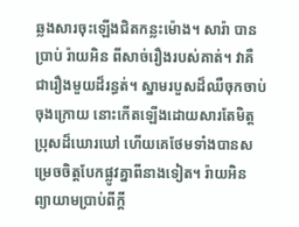ឆ្លងសារចុះឡើងជិតកន្លះម៉ោង។ សារ៉ា បានប្រាប់ រ៉ាយអិន ពីសាច់រឿងរបស់គាត់។ វាគឺជារឿងមួយដ៏រន្ធត់។ ស្នាមរបួសដ៏ឈឺចុកចាប់ចុងក្រោយ នោះកើតឡើងដោយសារតែមិត្តប្រុសដ៏ឃោរឃៅ ហើយគេថែមទាំងបានសម្រេចចិត្តបែកផ្លូវគ្នាពីនាងទៀត។ រ៉ាយអិន ព្យាយាមប្រាប់ពីក្ដី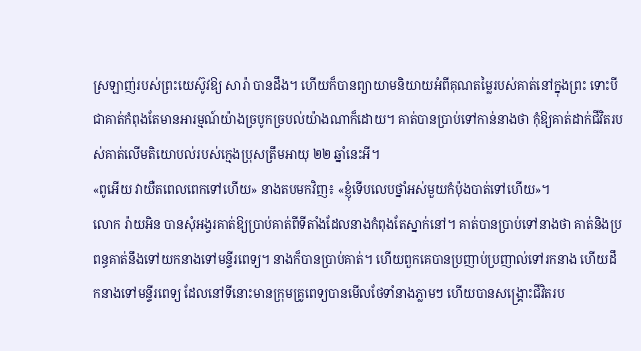ស្រឡាញ់របស់ព្រះយេស៊ូវឱ្យ សារ៉ា បានដឹង។ ហើយក៏បានព្យាយាមនិយាយអំពីគុណតម្លៃរបស់គាត់នៅក្នុងព្រះ ទោះបីជាគាត់កំពុងតែមានអារម្មណ៍យ៉ាងច្របូកច្របល់យ៉ាងណាក៏ដោយ។ គាត់បានប្រាប់ទៅកាន់នាងថា កុំឱ្យគាត់ដាក់ជីវិតរបស់គាត់លើមតិយោបល់របស់ក្មេងប្រុសត្រឹមអាយុ ២២ ឆ្នាំនេះអី។
«ពូអើយ វាយឺតពេលពេកទៅហើយ» នាងតបមកវិញ៖ «ខ្ញុំទើបលេបថ្នាំអស់មួយកំប៉ុងបាត់ទៅហើយ»។
លោក រ៉ាយអិន បានសុំអង្វរគាត់ឱ្យប្រាប់គាត់ពីទីតាំងដែលនាងកំពុងតែស្នាក់នៅ។ គាត់បានប្រាប់ទៅនាងថា គាត់និងប្រពន្ធគាត់នឹងទៅយកនាងទៅមន្ទីរពេទ្យ។ នាងក៏បានប្រាប់គាត់។ ហើយពួកគេបានប្រញាប់ប្រញាល់ទៅរកនាង ហើយដឹកនាងទៅមន្ទីរពេទ្យ ដែលនៅទីនោះមានក្រុមគ្រូពេទ្យបានមើលថែទាំនាងភ្លាមៗ ហើយបានសង្គ្រោះជីវិតរប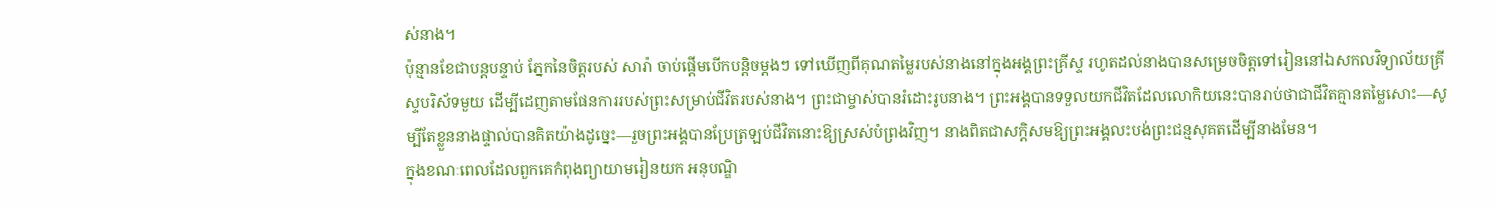ស់នាង។
ប៉ុន្មានខែជាបន្តបន្ទាប់ ភ្នែកនៃចិត្តរបស់ សារ៉ា ចាប់ផ្ដើមបើកបន្តិចម្ដងៗ ទៅឃើញពីគុណតម្លៃរបស់នាងនៅក្នុងអង្គព្រះគ្រីស្ទ រហូតដល់នាងបានសម្រេចចិត្តទៅរៀននៅឯសកលវិទ្យាល័យគ្រីស្ទបរិស័ទមួយ ដើម្បីដេញតាមផែនការរបស់ព្រះសម្រាប់ជីវិតរបស់នាង។ ព្រះជាម្ចាស់បានរំដោះរូបនាង។ ព្រះអង្គបានទទួលយកជីវិតដែលលោកិយនេះបានរាប់ថាជាជីវិតគ្មានតម្លៃសោះ—សូម្បីតែខ្លួននាងផ្ទាល់បានគិតយ៉ាងដូច្នេះ—រួចព្រះអង្គបានប្រែត្រឡប់ជីវិតនោះឱ្យស្រស់បំព្រងវិញ។ នាងពិតជាសក្ដិសមឱ្យព្រះអង្គលះបង់ព្រះជន្មសុគតដើម្បីនាងមែន។
ក្នុងខណៈពេលដែលពួកគេកំពុងព្យាយាមរៀនយក អនុបណ្ឌិ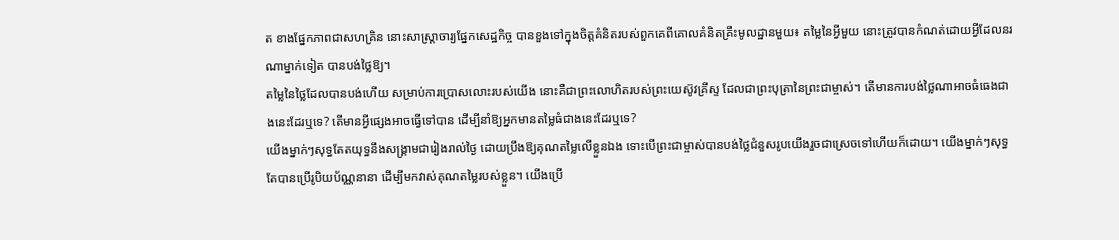ត ខាងផ្នែកភាពជាសហគ្រិន នោះសាស្ត្រាចារ្យផ្នែកសេដ្ឋកិច្ច បានខួងទៅក្នុងចិត្តគំនិតរបស់ពួកគេពីគោលគំនិតគ្រឹះមូលដ្ឋានមួយ៖ តម្លៃនៃអ្វីមួយ នោះត្រូវបានកំណត់ដោយអ្វីដែលនរណាម្នាក់ទៀត បានបង់ថ្លៃឱ្យ។
តម្លៃនៃថ្លៃដែលបានបង់ហើយ សម្រាប់ការប្រោសលោះរបស់យើង នោះគឺជាព្រះលោហិតរបស់ព្រះយេស៊ូវគ្រីស្ទ ដែលជាព្រះបុត្រានៃព្រះជាម្ចាស់។ តើមានការបង់ថ្លៃណាអាចធំធេងជាងនេះដែរឬទេ? តើមានអ្វីផ្សេងអាចធ្វើទៅបាន ដើម្បីនាំឱ្យអ្នកមានតម្លៃធំជាងនេះដែរឬទេ?
យើងម្នាក់ៗសុទ្ធតែតយុទ្ធនឹងសង្គ្រាមជារៀងរាល់ថ្ងៃ ដោយប្រឹងឱ្យគុណតម្លៃលើខ្លួនឯង ទោះបើព្រះជាម្ចាស់បានបង់ថ្លៃជំនួសរូបយើងរួចជាស្រេចទៅហើយក៏ដោយ។ យើងម្នាក់ៗសុទ្ធតែបានប្រើរូបិយប័ណ្ណនានា ដើម្បីមកវាស់គុណតម្លៃរបស់ខ្លួន។ យើងប្រើ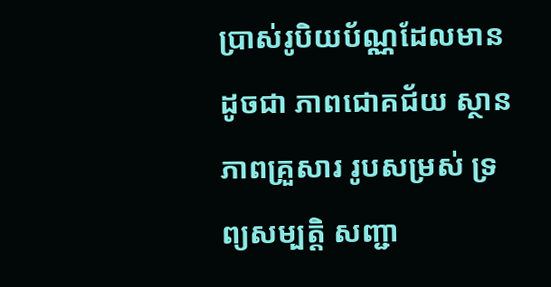ប្រាស់រូបិយប័ណ្ណដែលមានដូចជា ភាពជោគជ័យ ស្ថានភាពគ្រួសារ រូបសម្រស់ ទ្រព្យសម្បត្តិ សញ្ជា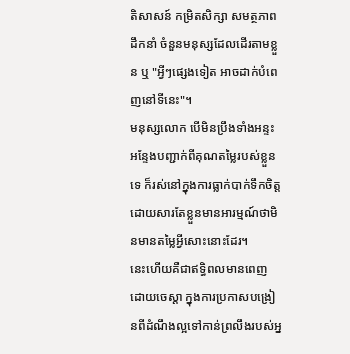តិសាសន៍ កម្រិតសិក្សា សមត្ថភាពដឹកនាំ ចំនួនមនុស្សដែលដើរតាមខ្លួន ឬ "អ្វីៗផ្សេងទៀត អាចដាក់បំពេញនៅទីនេះ"។
មនុស្សលោក បើមិនប្រឹងទាំងអន្ទះអន្ទែងបញ្ជាក់ពីគុណតម្លៃរបស់ខ្លួនទេ ក៏រស់នៅក្នុងការធ្លាក់បាក់ទឹកចិត្ត ដោយសារតែខ្លួនមានអារម្មណ៍ថាមិនមានតម្លៃអ្វីសោះនោះដែរ។
នេះហើយគឺជាឥទ្ធិពលមានពេញដោយចេស្ដា ក្នុងការប្រកាសបង្រៀនពីដំណឹងល្អទៅកាន់ព្រលឹងរបស់អ្ន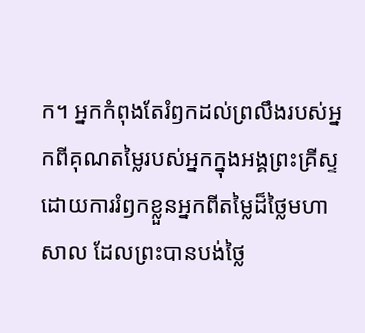ក។ អ្នកកំពុងតែរំឭកដល់ព្រលឹងរបស់អ្នកពីគុណតម្លៃរបស់អ្នកក្នុងអង្គព្រះគ្រីស្ទ ដោយការរំឭកខ្លួនអ្នកពីតម្លៃដ៏ថ្លៃមហាសាល ដែលព្រះបានបង់ថ្លៃ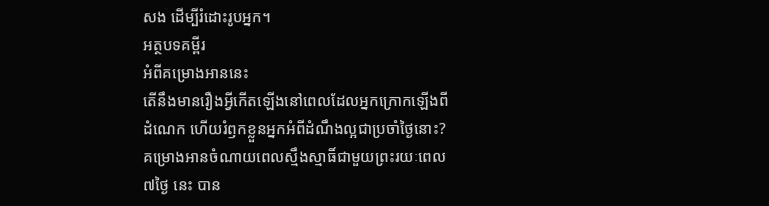សង ដើម្បីរំដោះរូបអ្នក។
អត្ថបទគម្ពីរ
អំពីគម្រោងអាននេះ
តើនឹងមានរឿងអ្វីកើតឡើងនៅពេលដែលអ្នកក្រោកឡើងពីដំណេក ហើយរំឭកខ្លួនអ្នកអំពីដំណឹងល្អជាប្រចាំថ្ងៃនោះ? គម្រោងអានចំណាយពេលស្មឹងស្មាធិ៍ជាមួយព្រះរយៈពេល ៧ថ្ងៃ នេះ បាន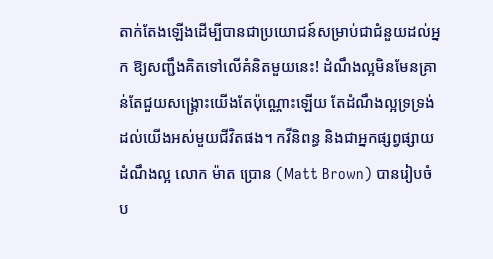តាក់តែងឡើងដើម្បីបានជាប្រយោជន៍សម្រាប់ជាជំនួយដល់អ្នក ឱ្យសញ្ជឹងគិតទៅលើគំនិតមួយនេះ! ដំណឹងល្អមិនមែនគ្រាន់តែជួយសង្គ្រោះយើងតែប៉ុណ្ណោះឡើយ តែដំណឹងល្អទ្រទ្រង់ដល់យើងអស់មួយជីវិតផង។ កវីនិពន្ធ និងជាអ្នកផ្សព្វផ្សាយដំណឹងល្អ លោក ម៉ាត ប្រោន (Matt Brown) បានរៀបចំប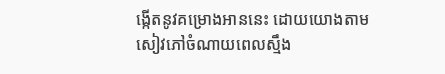ង្កើតនូវគម្រោងអាននេះ ដោយយោងតាម សៀវភៅចំណាយពេលស្មឹង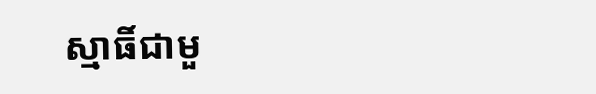ស្មាធិ៍ជាមួ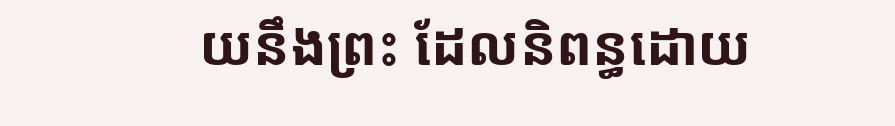យនឹងព្រះ ដែលនិពន្ធដោយ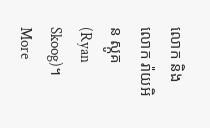លោក និងលោក រ៉ាយអិន ស្កូគ (Ryan Skoog)។
More